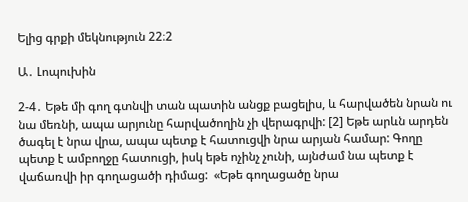Ելից գրքի մեկնություն 22։2

Ա․ Լոպուխին

2-4․ Եթե մի գող գտնվի տան պատին անցք բացելիս, և հարվածեն նրան ու նա մեռնի, ապա արյունը հարվածողին չի վերագրվի: [2] Եթե արևն արդեն ծագել է նրա վրա, ապա պետք է հատուցվի նրա արյան համար: Գողը պետք է ամբողջը հատուցի, իսկ եթե ոչինչ չունի, այնժամ նա պետք է վաճառվի իր գողացածի դիմաց:  «Եթե գողացածը նրա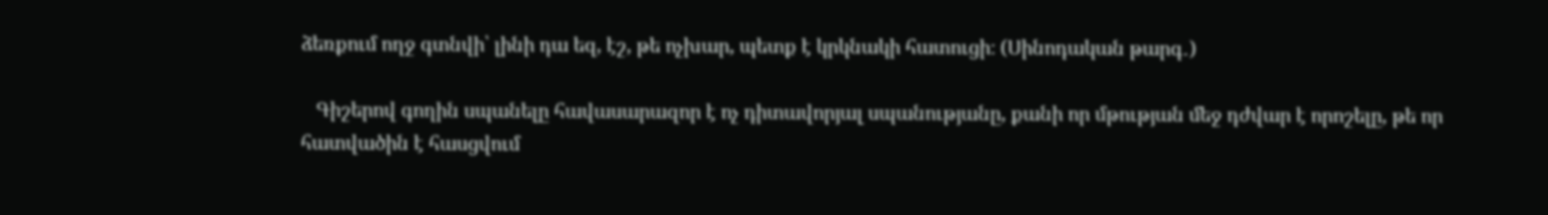ձեռքում ողջ գտնվի՝ լինի դա եզ, էշ, թե ոչխար, պետք է կրկնակի հատուցի։ (Սինոդական թարգ․)

   Գիշերով գողին սպանելը հավասարազոր է ոչ դիտավորյալ սպանությանը, քանի որ մթության մեջ դժվար է որոշելը, թե որ հատվածին է հասցվում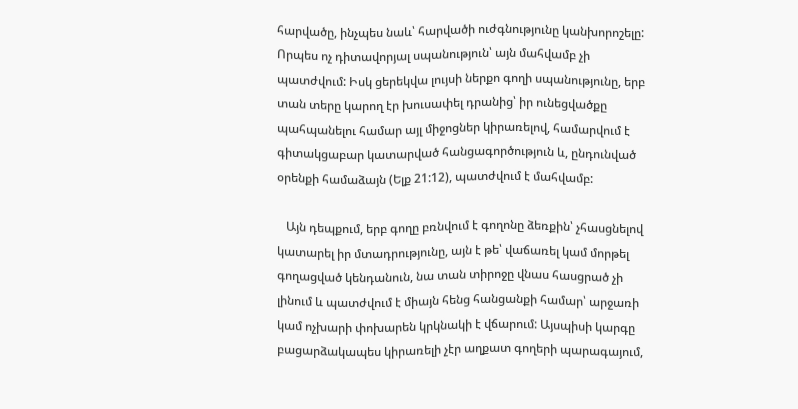հարվածը, ինչպես նաև՝ հարվածի ուժգնությունը կանխորոշելը: Որպես ոչ դիտավորյալ սպանություն՝ այն մահվամբ չի պատժվում: Իսկ ցերեկվա լույսի ներքո գողի սպանությունը, երբ տան տերը կարող էր խուսափել դրանից՝ իր ունեցվածքը պահպանելու համար այլ միջոցներ կիրառելով, համարվում է գիտակցաբար կատարված հանցագործություն և, ընդունված օրենքի համաձայն (Ելք 21:12), պատժվում է մահվամբ:

   Այն դեպքում, երբ գողը բռնվում է գողոնը ձեռքին՝ չհասցնելով կատարել իր մտադրությունը, այն է թե՝ վաճառել կամ մորթել գողացված կենդանուն, նա տան տիրոջը վնաս հասցրած չի լինում և պատժվում է միայն հենց հանցանքի համար՝ արջառի կամ ոչխարի փոխարեն կրկնակի է վճարում: Այսպիսի կարգը բացարձակապես կիրառելի չէր աղքատ գողերի պարագայում,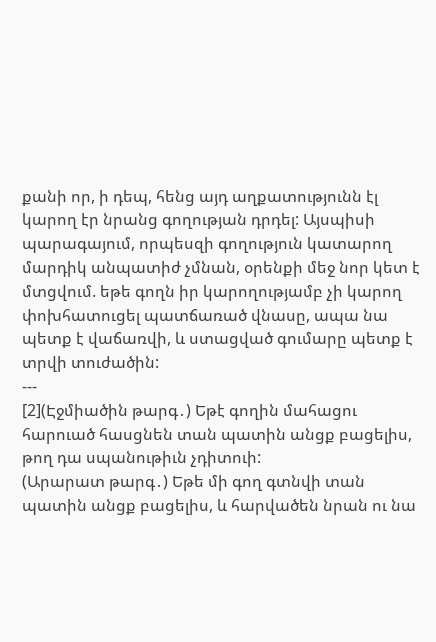քանի որ, ի դեպ, հենց այդ աղքատությունն էլ կարող էր նրանց գողության դրդել: Այսպիսի պարագայում, որպեսզի գողություն կատարող մարդիկ անպատիժ չմնան, օրենքի մեջ նոր կետ է մտցվում. եթե գողն իր կարողությամբ չի կարող փոխհատուցել պատճառած վնասը, ապա նա պետք է վաճառվի, և ստացված գումարը պետք է տրվի տուժածին:
---
[2](Էջմիածին թարգ․) Եթէ գողին մահացու հարուած հասցնեն տան պատին անցք բացելիս, թող դա սպանութիւն չդիտուի:
(Արարատ թարգ․) Եթե մի գող գտնվի տան պատին անցք բացելիս, և հարվածեն նրան ու նա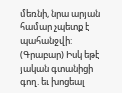մեռնի, նրա արյան համար չպետք է պահանջվի:
(Գրաբար) Իսկ եթէ յական գտանիցի գող. եւ խոցեալ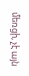մեռցի, չէ այն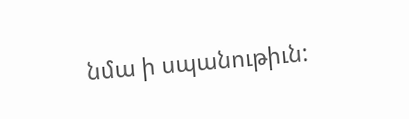նմա ի սպանութիւն: